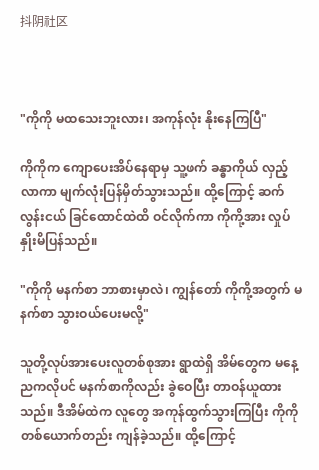抖阴社区



"ကိုကို မထသေးဘူးလား၊ အကုန်လုံး နိုးနေကြပြီ"

ကိုကိုက ကျောပေးအိပ်နေရာမှ သူ့ဖက် ခန္ဓာကိုယ် လှည့်လာကာ မျက်လုံးပြန်မှိတ်သွားသည်။ ထို့ကြောင့် ဆက်လွန်းငယ် ခြင်ထောင်ထဲထိ ဝင်လိုက်ကာ ကိုကို့အား လှုပ်နှိုးမိပြန်သည်။

"ကိုကို မနက်စာ ဘာစားမှာလဲ၊ ကျွန်တော် ကိုကို့အတွက် မနက်စာ သွားဝယ်ပေးမလို့"

သူတို့လုပ်အားပေးလူတစ်စုအား ရွာထဲရှိ အိမ်တွေက မနေ့ညကလိုပင် မနက်စာကိုလည်း ခွဲဝေပြီး တာဝန်ယူထားသည်။ ဒီအိမ်ထဲက လူတွေ အကုန်ထွက်သွားကြပြီး ကိုကို တစ်ယောက်တည်း ကျန်ခဲ့သည်။ ထို့ကြောင့်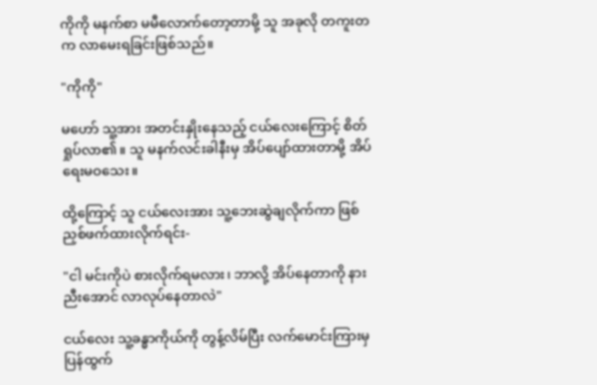ကိုကို မနက်စာ မမီလောက်တော့တာမို့ သူ အခုလို တကူးတက လာမေးရခြင်းဖြစ်သည်။

"ကိုကို"

မဟော် သူ့အား အတင်းနှိုးနေသည့် ငယ်လေးကြောင့် စိတ်ရှုပ်လာ၏။ သူ မနက်လင်းခါနီးမှ အိပ်ပျော်ထားတာမို့ အိပ်ရေးမဝသေး။

ထို့ကြောင့် သူ ငယ်လေးအား သူ့ဘေးဆွဲချလိုက်ကာ ဖြစ်ညှစ်ဖက်ထားလိုက်ရင်း-

"ငါ မင်းကိုပဲ စားလိုက်ရမလား၊ ဘာလို့ အိပ်နေတာကို နားညီးအောင် လာလုပ်နေတာလဲ"

ငယ်လေး သူ့ခန္ဓာကိုယ်ကို တွန့်လိမ်ပြီး လက်မောင်းကြားမှ ပြန်ထွက်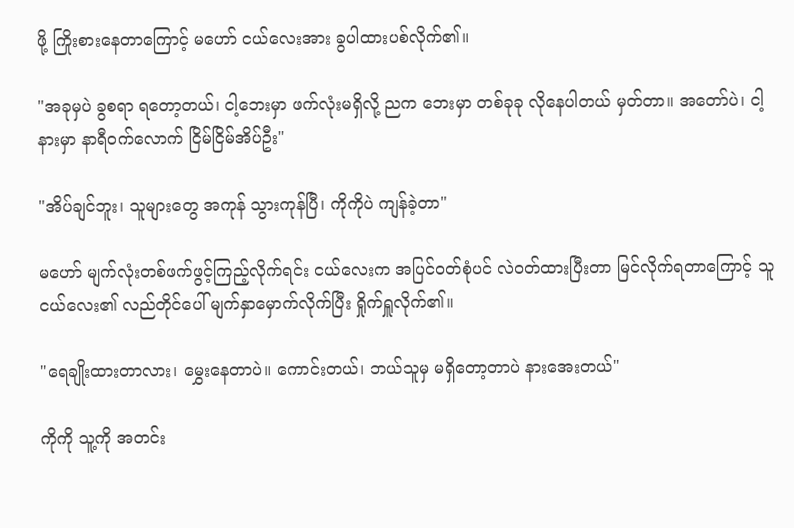ဖို့ ကြိုးစားနေတာကြောင့် မဟော် ငယ်လေးအား ခွပါထားပစ်လိုက်၏။

"အခုမှပဲ ခွစရာ ရတော့တယ်၊ ငါ့ဘေးမှာ ဖက်လုံးမရှိလို့ ညက ဘေးမှာ တစ်ခုခု လိုနေပါတယ် မှတ်တာ။ အတော်ပဲ၊ ငါ့နားမှာ နာရီဝက်လောက် ငြိမ်ငြိမ်အိပ်ဦး"

"အိပ်ချင်ဘူး၊ သူများတွေ အကုန် သွားကုန်ပြီ၊ ကိုကိုပဲ ကျန်ခဲ့တာ"

မဟော် မျက်လုံးတစ်ဖက်ဖွင့်ကြည့်လိုက်ရင်း ငယ်လေးက အပြင်ဝတ်စုံပင် ‌လဲဝတ်ထားပြီးတာ မြင်လိုက်ရတာကြောင့် သူ ငယ်လေး၏ လည်တိုင်ပေါ် မျက်နှာမှောက်လိုက်ပြီး ရှိုက်ရှူလိုက်၏။

"ရေချိုးထားတာလား၊ မွှေးနေတာပဲ။ ကောင်းတယ်၊ ဘယ်သူမှ မရှိတော့တာပဲ နားအေးတယ်"

ကိုကို သူ့ကို အတင်း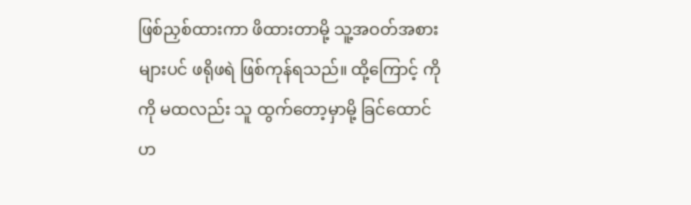ဖြစ်ညှစ်ထားကာ ဖိထားတာမို့ သူ့အဝတ်အစားများပင် ဖရိုဖရဲ ဖြစ်ကုန်ရသည်။ ထို့ကြောင့် ကိုကို မထလည်း သူ ထွက်တော့မှာမို့ ခြင်ထောင်ဟ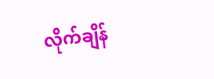လိုက်ချိန်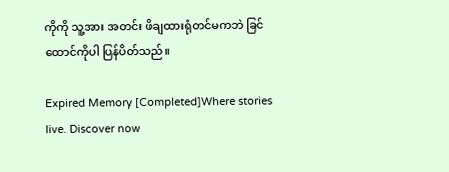ကိုကို သူ့အား အတင်း ဖိချထားရုံတင်မကဘဲ ခြင်ထောင်ကိုပါ ပြန်ပိတ်သည်။

Expired Memory [Completed]Where stories live. Discover now